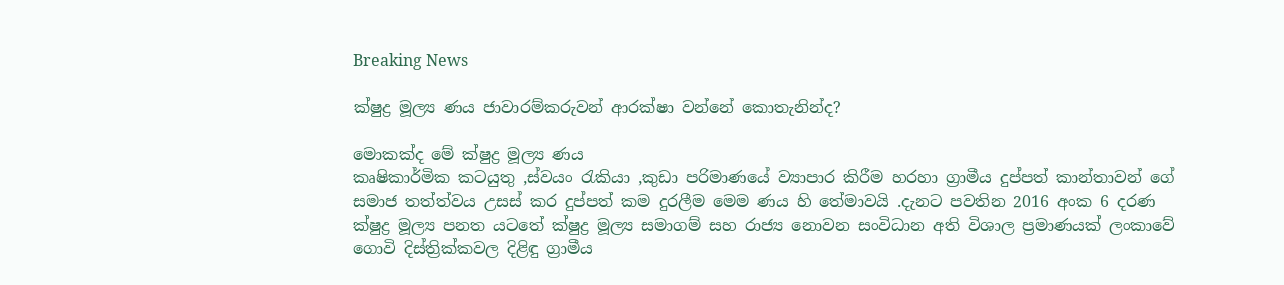Breaking News

ක්ෂුද්‍ර මූල්‍ය ණය ජාවාරම්කරුවන් ආරක්ෂා වන්නේ කොතැනින්ද?

මොකක්ද මේ ක්ෂුද්‍ර මූල්‍ය ණය
කෘෂිකාර්මික කටයුතු ,ස්වයං රැකියා ,කුඩා පරිමාණයේ ව්‍යාපාර කිරීම හරහා ග්‍රාමීය දුප්පත් කාන්තාවන් ගේ සමාජ තත්ත්වය උසස් කර දුප්පත් කම දුරලීම මෙම ණය හි තේමාවයි .දැනට පවතින 2016 අංක 6 දරණ ක්ෂුද්‍ර මූල්‍ය පනත යටතේ ක්ෂුද්‍ර මූල්‍ය සමාගම් සහ රාජ්‍ය නොවන සංවිධාන අති විශාල ප්‍රමාණයක් ලංකාවේ ගොවි දිස්ත්‍රික්කවල දිළිඳු ග්‍රාමීය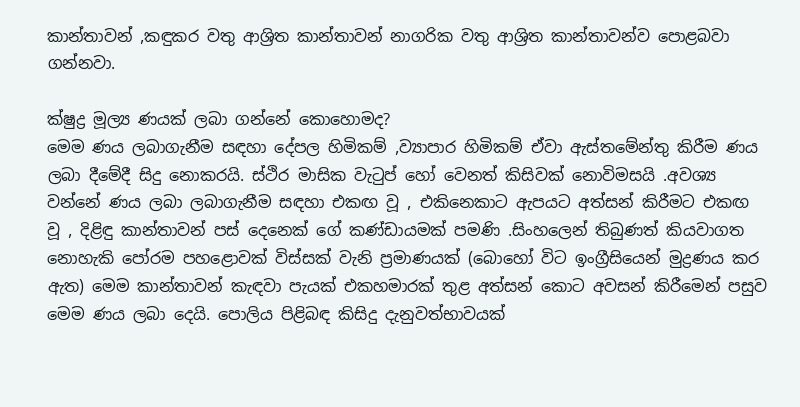කාන්තාවන් ,කඳුකර වතු ආශ්‍රිත කාන්තාවන් නාගරික වතු ආශ්‍රිත කාන්තාවන්ව පොළබවා ගන්නවා.

ක්ෂුද්‍ර මූල්‍ය ණයක් ලබා ගන්නේ කොහොමද?
මෙම ණය ලබාගැනීම සඳහා දේපල හිමිකම් ,ව්‍යාපාර හිමිකම් ඒවා ඇස්තමේන්තු කිරීම ණය ලබා දීමේදී සිදු නොකරයි. ස්ථිර මාසික වැටුප් හෝ වෙනත් කිසිවක් නොවිමසයි .අවශ්‍ය වන්නේ ණය ලබා ලබාගැනීම සඳහා එකඟ වූ , එකිනෙකාට ඇපයට අත්සන් කිරීමට එකඟ වූ , දිළිඳු කාන්තාවන් පස් දෙනෙක් ගේ කණ්ඩායමක් පමණි .සිංහලෙන් තිබුණත් කියවාගත නොහැකි පෝරම පහළොවක් විස්සක් වැනි ප්‍රමාණයක් (බොහෝ විට ඉංග්‍රීසියෙන් මුද්‍රණය කර ඇත) මෙම කාන්තාවන් කැඳවා පැයක් එකහමාරක් තුළ අත්සන් කොට අවසන් කිරීමෙන් පසුව මෙම ණය ලබා දෙයි. පොලිය පිළිබඳ කිසිදු දැනුවත්භාවයක්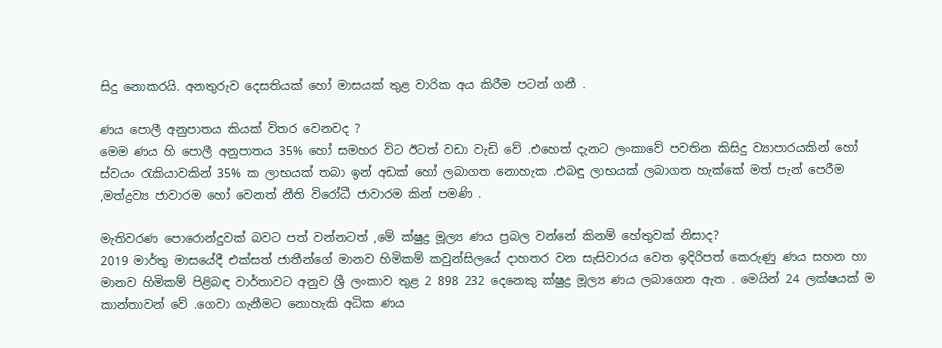සිදු නොකරයි. අනතුරුව දෙසතියක් හෝ මාසයක් තුළ වාරික අය කිරීම පටන් ගනී .

ණය පොලී අනුපාතය කියක් විතර වෙනවද ?
මෙම ණය හි පොලී අනුපාතය 35% හෝ සමහර විට ඊටත් වඩා වැඩි වේ .එහෙත් දැනට ලංකාවේ පවතින කිසිදු ව්‍යාපාරයකින් හෝ ස්වයං රැකියාවකින් 35% ක ලාභයක් තබා ඉන් අඩක් හෝ ලබාගත නොහැක .එබඳු ලාභයක් ලබාගත හැක්කේ මත් පැන් පෙරීම ,මත්ද්‍රව්‍ය ජාවාරම හෝ වෙනත් නීති විරෝධී ජාවාරම කින් පමණි .

මැතිවරණ පොරොන්දුවක් බවට පත් වන්නටත් ,මේ ක්ෂුද්‍ර මූල්‍ය ණය ප්‍රබල වන්නේ කිනම් හේතුවක් නිසාද?
2019 මාර්තු මාසයේදී එක්සත් ජාතීන්ගේ මානව හිමිකම් කවුන්සිලයේ දාහතර වන සැසිවාරය වෙත ඉදිරිපත් කෙරුණු ණය සහන හා මානව හිමිකම් පිළිබඳ වාර්තාවට අනුව ශ්‍රී ලංකාව තුළ 2 898 232 දෙනෙකු ක්ෂුද්‍ර මූල්‍ය ණය ලබාගෙන ඇත . මෙයින් 24 ලක්ෂයක් ම කාන්තාවන් වේ .ගෙවා ගැනීමට නොහැකි අධික ණය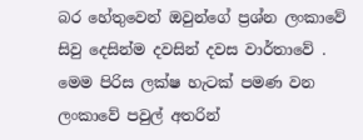බර හේතුවෙන් ඔවුන්ගේ ප්‍රශ්න ලංකාවේ සිවු දෙසින්ම දවසින් දවස වාර්තාවේ . මෙම පිරිස ලක්ෂ හැටක් පමණ වන ලංකාවේ පවුල් අතරින්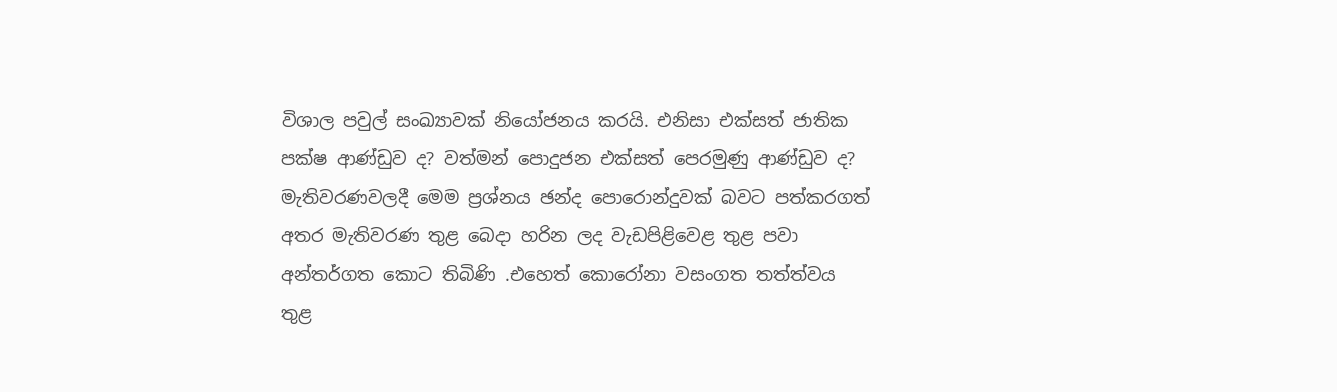විශාල පවුල් සංඛ්‍යාවක් නියෝජනය කරයි. එනිසා එක්සත් ජාතික පක්ෂ ආණ්ඩුව ද? වත්මන් පොදුජන එක්සත් පෙරමුණු ආණ්ඩුව ද? මැතිවරණවලදී මෙම ප්‍රශ්නය ඡන්ද පොරොන්දුවක් බවට පත්කරගත් අතර මැතිවරණ තුළ බෙදා හරින ලද වැඩපිළිවෙළ තුළ පවා අන්තර්ගත කොට තිබිණි .එහෙත් කොරෝනා වසංගත තත්ත්වය තුළ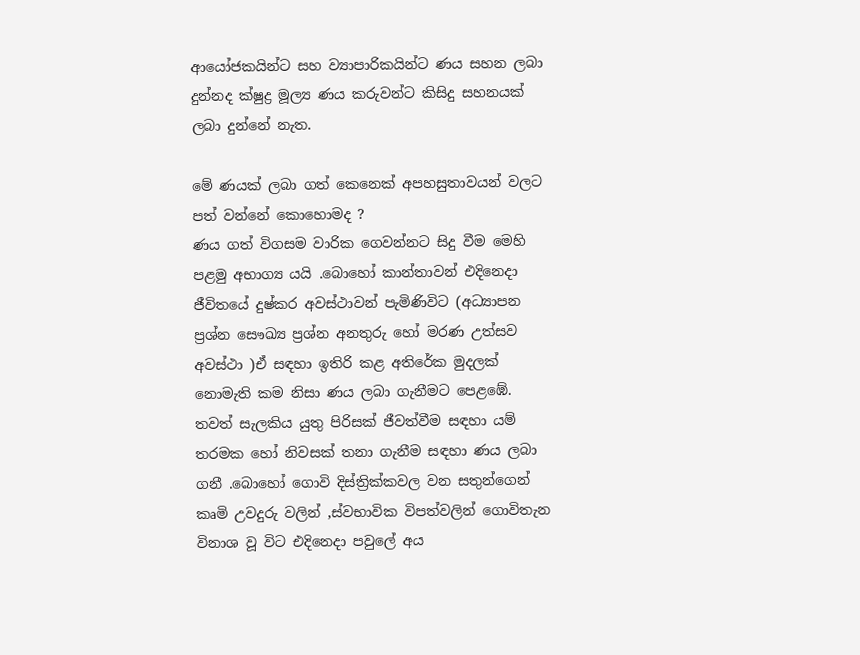ආයෝජකයින්ට සහ ව්‍යාපාරිකයින්ට ණය සහන ලබා දුන්නද ක්ෂුද්‍ර මූල්‍ය ණය කරුවන්ට කිසිදු සහනයක් ලබා දුන්නේ නැත.

මේ ණයක් ලබා ගත් කෙනෙක් අපහසුතාවයන් වලට පත් වන්නේ කොහොමද ?
ණය ගත් විගසම වාරික ගෙවන්නට සිදු වීම මෙහි පළමු අභාග්‍ය යයි .බොහෝ කාන්තාවන් එදිනෙදා ජීවිතයේ දුෂ්කර අවස්ථාවන් පැමිණිවිට (අධ්‍යාපන ප්‍රශ්න සෞඛ්‍ය ප්‍රශ්න අනතුරු හෝ මරණ උත්සව අවස්ථා )ඒ සඳහා ඉතිරි කළ අතිරේක මුදලක් නොමැති කම නිසා ණය ලබා ගැනීමට පෙළඹේ. තවත් සැලකිය යුතු පිරිසක් ජීවත්වීම සඳහා යම් තරමක හෝ නිවසක් තනා ගැනීම සඳහා ණය ලබා ගනී .බොහෝ ගොවි දිස්ත්‍රික්කවල වන සතුන්ගෙන් කෘමි උවදුරු වලින් ,ස්වභාවික විපත්වලින් ගොවිතැන විනාශ වූ විට එදිනෙදා පවුලේ අය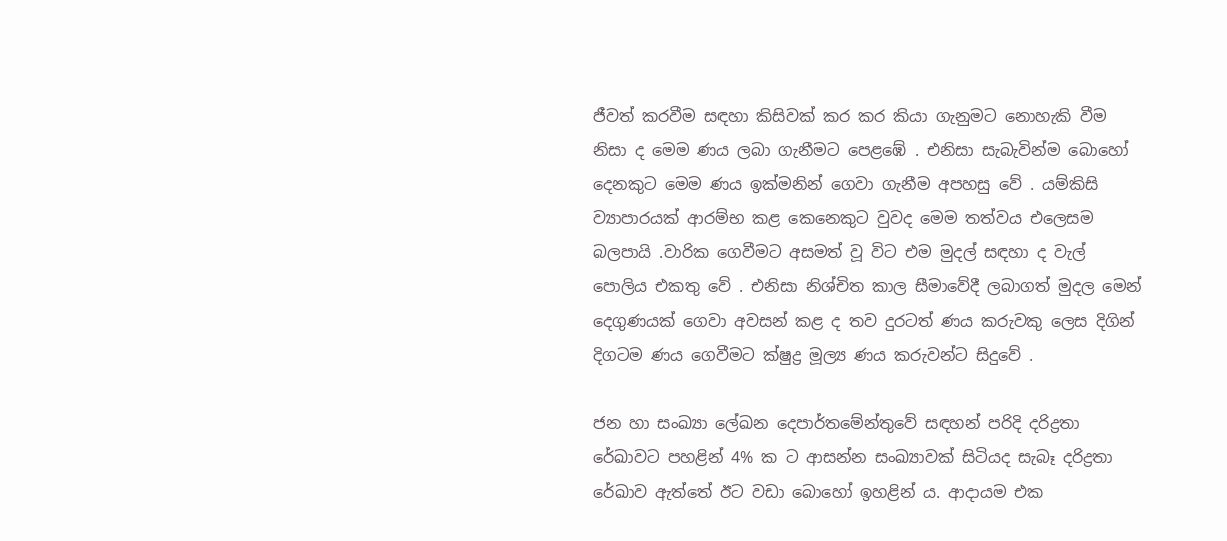ජීවත් කරවීම සඳහා කිසිවක් කර කර කියා ගැනුමට නොහැකි වීම නිසා ද මෙම ණය ලබා ගැනීමට පෙළඹේ . එනිසා සැබැවින්ම බොහෝ දෙනකුට මෙම ණය ඉක්මනින් ගෙවා ගැනීම අපහසු වේ . යම්කිසි ව්‍යාපාරයක් ආරම්භ කළ කෙනෙකුට වුවද මෙම තත්වය එලෙසම බලපායි .වාරික ගෙවීමට අසමත් වූ විට එම මුදල් සඳහා ද වැල් පොලිය එකතු වේ . එනිසා නිශ්චිත කාල සීමාවේදී ලබාගත් මුදල මෙන් දෙගුණයක් ගෙවා අවසන් කළ ද තව දුරටත් ණය කරුවකු ලෙස දිගින් දිගටම ණය ගෙවීමට ක්ෂුද්‍ර මූල්‍ය ණය කරුවන්ට සිදුවේ .

ජන හා සංඛ්‍යා ලේඛන දෙපාර්තමේන්තුවේ සඳහන් පරිදි දරිද්‍රතා රේඛාවට පහළින් 4% ක ට ආසන්න සංඛ්‍යාවක් සිටියද සැබෑ දරිද්‍රතා රේඛාව ඇත්තේ ඊට වඩා බොහෝ ඉහළින් ය. ආදායම එක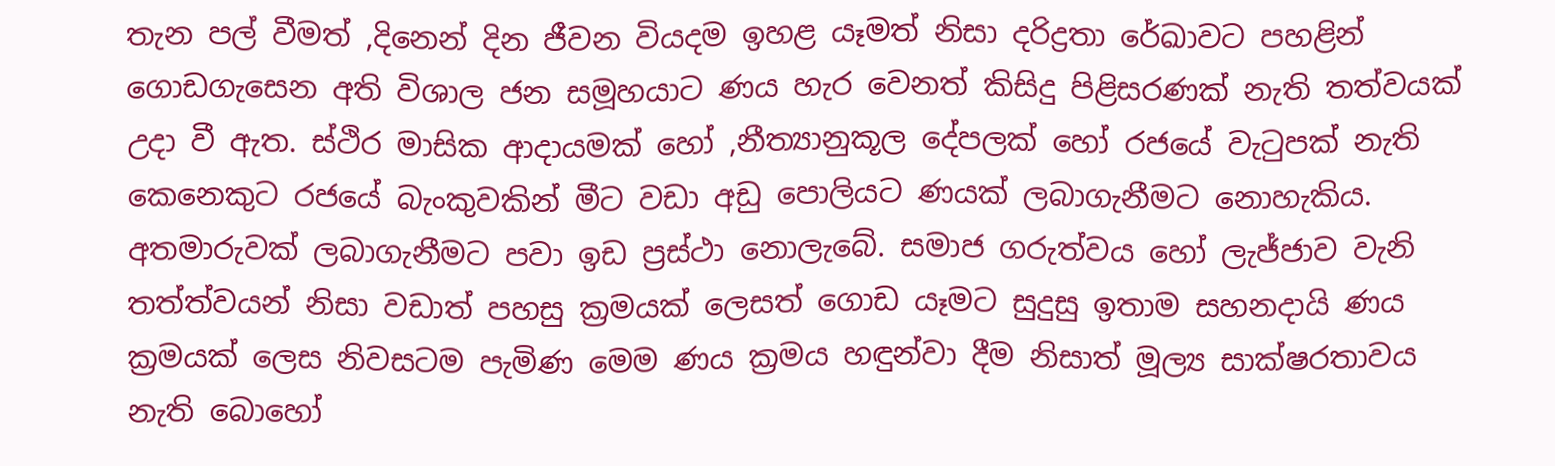තැන පල් වීමත් ,දිනෙන් දින ජීවන වියදම ඉහළ යෑමත් නිසා දරිද්‍රතා රේඛාවට පහළින් ගොඩගැසෙන අති විශාල ජන සමූහයාට ණය හැර වෙනත් කිසිදු පිළිසරණක් නැති තත්වයක් උදා වී ඇත. ස්ථිර මාසික ආදායමක් හෝ ,නීත්‍යානුකූල දේපලක් හෝ රජයේ වැටුපක් නැති කෙනෙකුට රජයේ බැංකුවකින් මීට වඩා අඩු පොලියට ණයක් ලබාගැනීමට නොහැකිය. අතමාරුවක් ලබාගැනීමට පවා ඉඩ ප්‍රස්ථා නොලැබේ. සමාජ ගරුත්වය හෝ ලැජ්ජාව වැනි තත්ත්වයන් නිසා වඩාත් පහසු ක්‍රමයක් ලෙසත් ගොඩ යෑමට සුදුසු ඉතාම සහනදායි ණය ක්‍රමයක් ලෙස නිවසටම පැමිණ මෙම ණය ක්‍රමය හඳුන්වා දීම නිසාත් මූල්‍ය සාක්ෂරතාවය නැති බොහෝ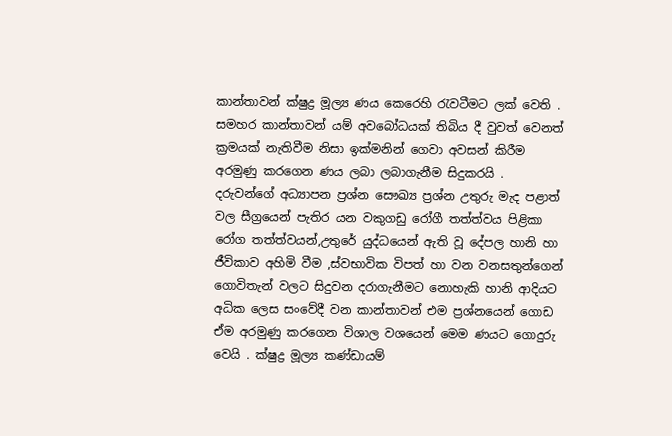කාන්තාවන් ක්ෂුද්‍ර මූල්‍ය ණය කෙරෙහි රැවටීමට ලක් වෙති . සමහර කාන්තාවන් යම් අවබෝධයක් තිබිය දී වුවත් වෙනත් ක්‍රමයක් නැතිවීම නිසා ඉක්මනින් ගෙවා අවසන් කිරීම අරමුණු කරගෙන ණය ලබා ලබාගැනීම සිදුකරයි . දරුවන්ගේ අධ්‍යාපන ප්‍රශ්න සෞඛ්‍ය ප්‍රශ්න උතුරු මැද පළාත් වල සීග්‍රයෙන් පැතිර යන වකුගඩු රෝගී තත්ත්වය පිළිකා රෝග තත්ත්වයන්,උතුරේ යුද්ධයෙන් ඇති වූ දේපල හානි හා ජීවිකාව අහිමි වීම ,ස්වභාවික විපත් හා වන වනසතුන්ගෙන් ගොවිතැන් වලට සිදුවන දරාගැනීමට නොහැකි හානි ආදියට අධික ලෙස සංවේදී වන කාන්තාවන් එම ප්‍රශ්නයෙන් ගොඩ ඒම අරමුණු කරගෙන විශාල වශයෙන් මෙම ණයට ගොදුරු වෙයි . ක්ෂුද්‍ර මූල්‍ය කණ්ඩායම්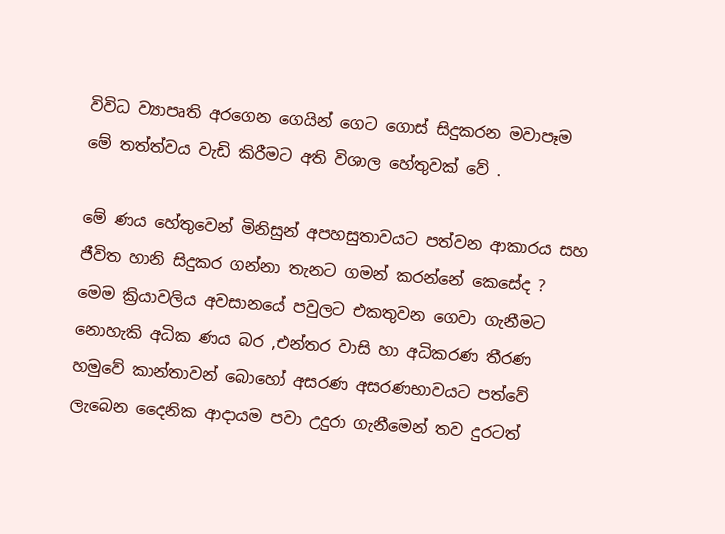විවිධ ව්‍යාපෘති අරගෙන ගෙයින් ගෙට ගොස් සිදුකරන මවාපෑම මේ තත්ත්වය වැඩි කිරීමට අති විශාල හේතුවක් වේ .

මේ ණය හේතුවෙන් මිනිසුන් අපහසුතාවයට පත්වන ආකාරය සහ ජීවිත හානි සිදුකර ගන්නා තැනට ගමන් කරන්නේ කෙසේද ?
මෙම ක්‍රියාවලිය අවසානයේ පවුලට එකතුවන ගෙවා ගැනීමට නොහැකි අධික ණය බර ,එන්තර වාසි හා අධිකරණ තීරණ හමුවේ කාන්තාවන් බොහෝ අසරණ අසරණභාවයට පත්වේ ලැබෙන දෛනික ආදායම පවා උදුරා ගැනීමෙන් තව දුරටත්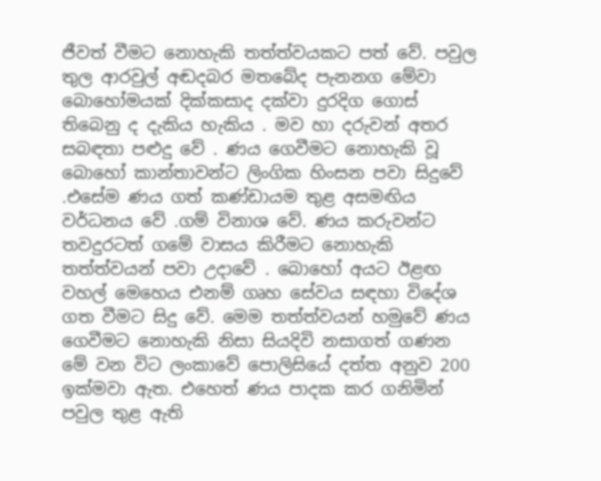ජීවත් වීමට නොහැකි තත්ත්වයකට පත් වේ. පවුල තුල ආරවුල් අඬදබර මතබේද පැනනග මේවා බොහෝමයක් දික්කසාද දක්වා දුරදිග ගොස් තිබෙනු ද දැකිය හැකිය . මව හා දරුවන් අතර සබඳතා පළුදු වේ . ණය ගෙවීමට නොහැකි වූ බොහෝ කාන්තාවන්ට ලිංගික හිංසන පවා සිදුවේ .එසේම ණය ගත් කණ්ඩායම තුළ අසමඟිය වර්ධනය වේ .ගම් විනාශ වේ. ණය කරුවන්ට තවදුරටත් ගමේ වාසය කිරීමට නොහැකි තත්ත්වයන් පවා උදාවේ . බොහෝ අයට ඊළඟ වහල් මෙහෙය එනම් ගෘහ සේවය සඳහා විදේශ ගත වීමට සිදු වේ. මෙම තත්ත්වයන් හමුවේ ණය ගෙවීමට නොහැකි නිසා සියදිවි නසාගත් ගණන මේ වන විට ලංකාවේ පොලිසියේ දත්ත අනුව 200 ඉක්මවා ඇත. එහෙත් ණය පාදක කර ගනිමින් පවුල තුළ ඇති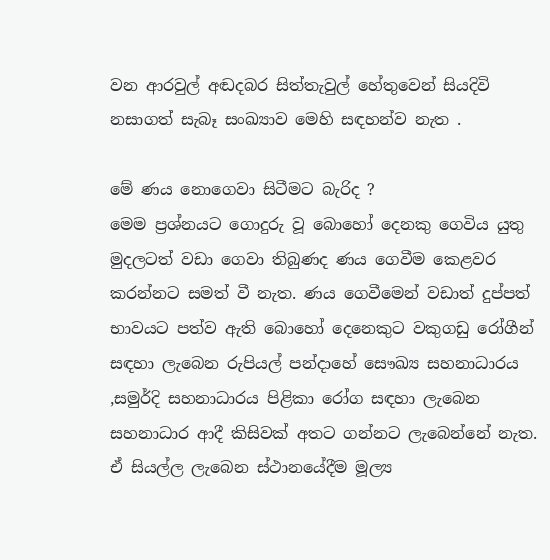වන ආරවුල් අඬදබර සිත්තැවුල් හේතුවෙන් සියදිවි නසාගත් සැබෑ සංඛ්‍යාව මෙහි සඳහන්ව නැත .

මේ ණය නොගෙවා සිටීමට බැරිද ?
මෙම ප්‍රශ්නයට ගොදුරු වූ බොහෝ දෙනකු ගෙවිය යුතු මුදලටත් වඩා ගෙවා තිබුණද ණය ගෙවීම කෙළවර කරන්නට සමත් වී නැත. ණය ගෙවීමෙන් වඩාත් දුප්පත් භාවයට පත්ව ඇති බොහෝ දෙනෙකුට වකුගඩු රෝගීන් සඳහා ලැබෙන රුපියල් පන්දාහේ සෞඛ්‍ය සහනාධාරය ,සමුර්දි සහනාධාරය පිළිකා රෝග සඳහා ලැබෙන සහනාධාර ආදී කිසිවක් අතට ගන්නට ලැබෙන්නේ නැත. ඒ සියල්ල ලැබෙන ස්ථානයේදීම මූල්‍ය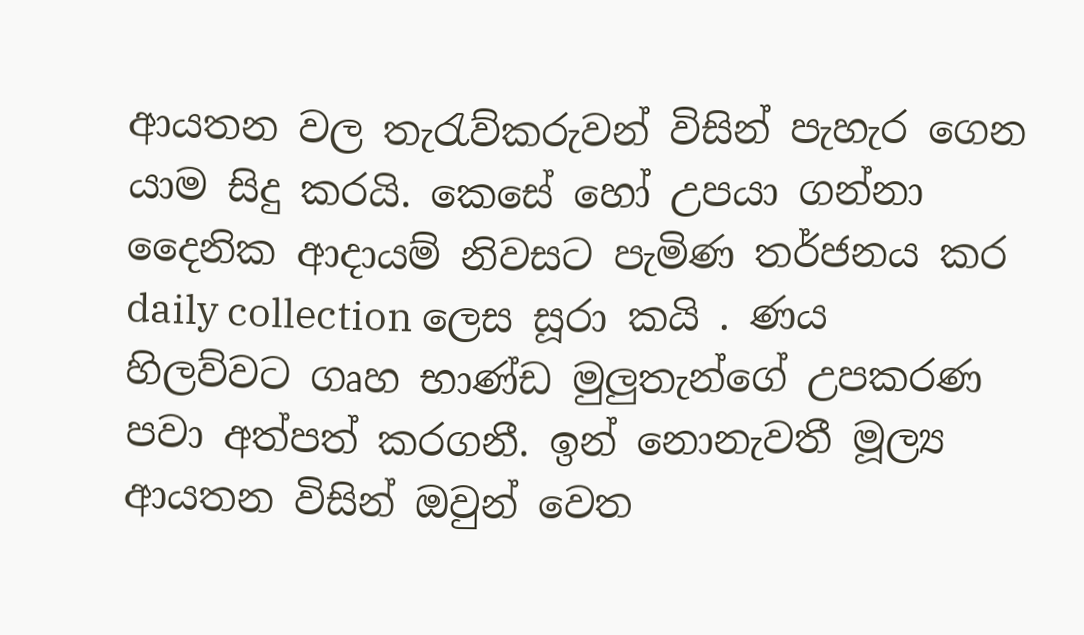ආයතන වල තැරැව්කරුවන් විසින් පැහැර ගෙන යාම සිදු කරයි. කෙසේ හෝ උපයා ගන්නා දෛනික ආදායම් නිවසට පැමිණ තර්ජනය කර daily collection ලෙස සූරා කයි . ණය හිලව්වට ගෘහ භාණ්ඩ මුලුතැන්ගේ උපකරණ පවා අත්පත් කරගනී. ඉන් නොනැවතී මූල්‍ය ආයතන විසින් ඔවුන් වෙත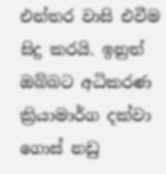එන්තර වාසි එවීම සිදු කරයි. ඉනුත් ඔබ්බට අධිකරණ ක්‍රියාමාර්ග දක්වා ගොස් නඩු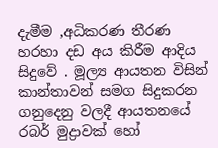දැමීම ,අධිකරණ තීරණ හරහා දඩ අය කිරීම ආදිය සිදුවේ . මූල්‍ය ආයතන විසින් කාන්තාවන් සමග සිදුකරන ගනුදෙනු වලදී ආයතනයේ රබර් මුද්‍රාවක් හෝ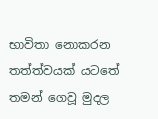භාවිතා නොකරන තත්ත්වයක් යටතේ තමන් ගෙවූ මුදල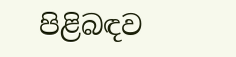පිළිබඳව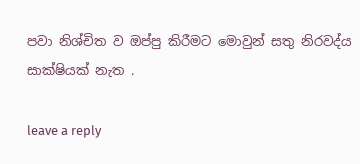පවා නිශ්චිත ව ඔප්පු කිරීමට මොවුන් සතු නිරවද්ය සාක්ෂියක් නැත .

leave a reply